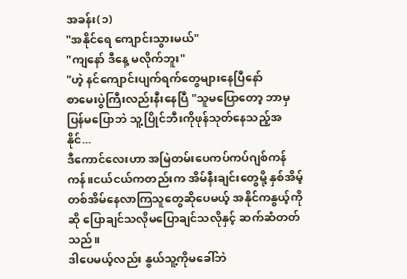အခန်း(၁)
"အနိုင်ရေ ကျောင်းသွားမယ်"
"ကျနော် ဒီနေ့ မလိုက်ဘူး"
"ဟဲ့ နင်ကျောင်းပျက်ရက်တွေများနေပြီနော်
စာမေးပွဲကြီးလည်းနီးနေပြီ "သူမပြောတော့ ဘာမှပြန်မပြောဘဲ သူ့ပြိုင်ဘီးကိုဖုန်သုတ်နေသည့်အနိုင်...
ဒီကောင်လေးဟာ အမြဲတမ်းပေကပ်ကပ်ဂျစ်ကန်ကန်။ငယ်ငယ်ကတည်းက အိမ်နီးချင်းတွေမို့ နှစ်အိမ့်တစ်အိမ်နေလာကြသူတွေဆိုပေမယ့် အနိုင်ကနွယ့်ကိုဆို ပြောချင်သလိုမပြောချင်သလိုနှင့် ဆက်ဆံတတ်သည်။
ဒါပေမယ့်လည်း နွယ်သူ့ကိုမခေါ်ဘဲ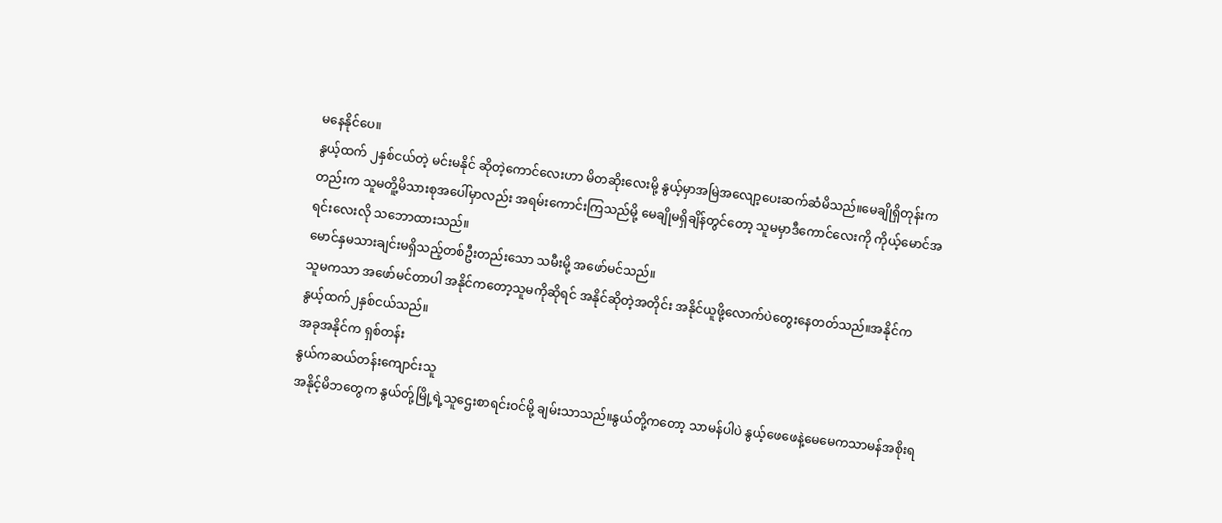မနေနိုင်ပေ။
နွယ့်ထက် ၂နှစ်ငယ်တဲ့ မင်းမနိုင် ဆိုတဲ့ကောင်လေးဟာ မိတဆိုးလေးမို့ နွယ့်မှာအမြဲအလျော့ပေးဆက်ဆံမိသည်။မေချိုရှိတုန်းကတည်းက သူမတိူ့မိသားစုအပေါ်မှာလည်း အရမ်းကောင်းကြသည်မို့ မေချိုမရှိချိန်တွင်တော့ သူမမှာဒီကောင်လေးကို ကိုယ့်မောင်အရင်းလေးလို သဘောထားသည်။
မောင်နှမသားချင်းမရှိသည့်တစ်ဦးတည်းသော သမီးမို့ အဖော်မင်သည်။
သူမကသာ အဖော်မင်တာပါ အနိုင်ကတော့သူမကိုဆိုရင် အနိုင်ဆိုတဲ့အတိုင်း အနိုင်ယူဖို့လောက်ပဲတွေးနေတတ်သည်။အနိုင်က နွယ့်ထက်၂နှစ်ငယ်သည်။
အခုအနိုင်က ရှစ်တန်း
နွယ်ကဆယ်တန်းကျောင်းသူ
အနိုင့်မိဘတွေက နွယ်တ်ု့မြို့ရဲ့သူဌေးစာရင်းဝင်မို့ ချမ်းသာသည်။နွယ်တို့ကတော့ သာမန်ပါပဲ နွယ့်ဖေဖေနဲ့မေမေကသာမန်အစိုးရ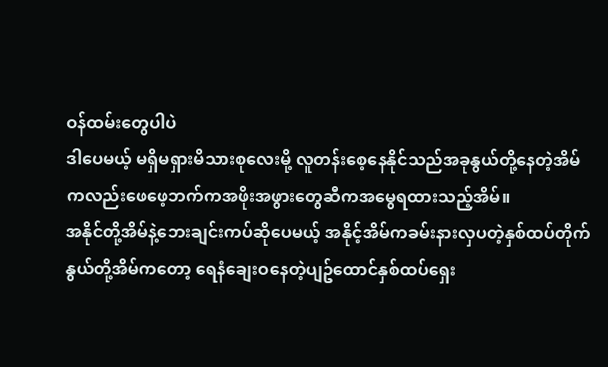ဝန်ထမ်းတွေပါပဲ
ဒါပေမယ့် မရှိမရှားမိသားစုလေးမို့ လူတန်းစေ့နေနိုင်သည်အခုနွယ်တို့နေတဲ့အိမ်ကလည်းဖေဖေ့ဘက်ကအဖိုးအဖွားတွေဆီကအမွေရထားသည့်အိမ်။
အနိုင်တို့အိမ်နဲ့ဘေးချင်းကပ်ဆိုပေမယ့် အနိုင့်အိမ်ကခမ်းနားလှပတဲ့နှစ်ထပ်တိုက်
နွယ်တို့အိမ်ကတော့ ရေနံချေးဝနေတဲ့ပျဥ်ထောင်နှစ်ထပ်ရှေး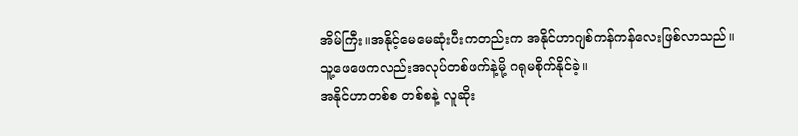အိမ်ကြီး။အနိုင့်မေမေဆုံးပီးကတည်းက အနိုင်ဟာဂျစ်ကန်ကန်လေးဖြစ်လာသည်။
သူ့ဖေဖေကလည်းအလုပ်တစ်ဖက်နဲ့မို့ ဂရုမစိုက်နိုင်ခဲ့။
အနိုင်ဟာတစ်စ တစ်စနဲ့ လူဆိုး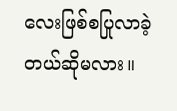လေးဖြစ်စပြုလာခဲ့တယ်ဆိုမလား။